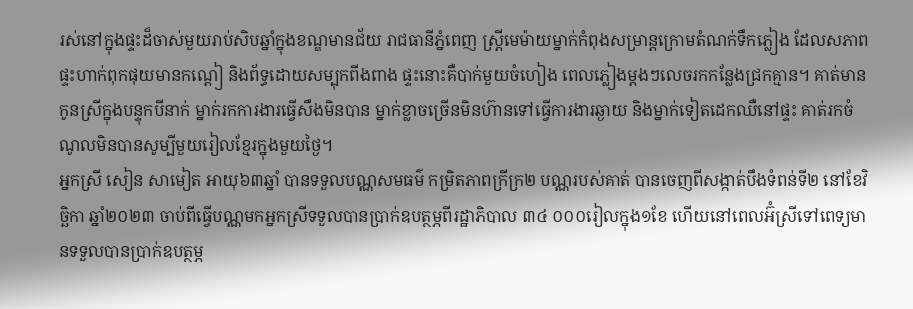រស់នៅក្នុងផ្ទះដ៏ចាស់មួយរាប់សិបឆ្នាំក្នុងខណ្ឌមានជ័យ រាជធានីភ្នំពេញ ស្ត្រីមេម៉ាយម្នាក់កំពុងសម្រាន្តក្រោមតំណក់ទឹកភ្លៀង ដែលសភាពផ្ទះហាក់ពុកផុយមានកណ្ដៀ និងព័ទ្ធដោយសម្បុកពីងពាង ផ្ទះនោះគឺបាក់មួយចំហៀង ពេលភ្លៀងម្តងៗលេចរកកន្លែងជ្រកគ្មាន។ គាត់មានកូនស្រីក្នុងបន្ទុកបីនាក់ ម្នាក់រកការងារធ្វើសឹងមិនបាន ម្នាក់ខ្លាចច្រើនមិនហ៊ានទៅធ្វើការងារឆ្ងាយ និងម្នាក់ទៀតដេកឈឺនៅផ្ទះ គាត់រកចំណូលមិនបានសូម្បីមួយរៀលខ្មែរក្នុងមួយថ្ងៃ។
អ្នកស្រី សៀន សាមៀត អាយុ៦៣ឆ្នាំ បានទទួលបណ្ណសមធម៌ កម្រិតភាពក្រីក្រ២ បណ្ណរបស់គាត់ បានចេញពីសង្កាត់បឹងទំពន់ទី២ នៅខែវិច្ឆិកា ឆ្នាំ២០២៣ ចាប់ពីធ្វើបណ្ណមកអ្នកស្រីទទួលបានប្រាក់ឧបត្ថម្ភពីរដ្ឋាភិបាល ៣៤ ០០០រៀលក្នុង១ខែ ហើយនៅពេលអ៊ំស្រីទៅពេទ្យមានទទួលបានប្រាក់ឧបត្ថម្ភ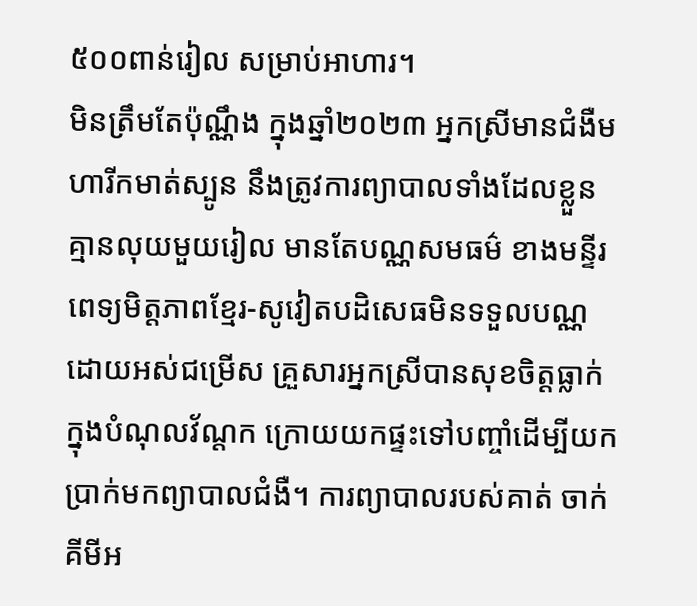៥០០ពាន់រៀល សម្រាប់អាហារ។
មិនត្រឹមតែប៉ុណ្ណឹង ក្នុងឆ្នាំ២០២៣ អ្នកស្រីមានជំងឺមហារីកមាត់ស្បូន នឹងត្រូវការព្យាបាលទាំងដែលខ្លួនគ្មានលុយមួយរៀល មានតែបណ្ណសមធម៌ ខាងមន្ទីរពេទ្យមិត្តភាពខ្មែរ-សូវៀតបដិសេធមិនទទួលបណ្ណ ដោយអស់ជម្រើស គ្រួសារអ្នកស្រីបានសុខចិត្តធ្លាក់ក្នុងបំណុលវ័ណ្តក ក្រោយយកផ្ទះទៅបញ្ចាំដើម្បីយកប្រាក់មកព្យាបាលជំងឺ។ ការព្យាបាលរបស់គាត់ ចាក់គីមីអ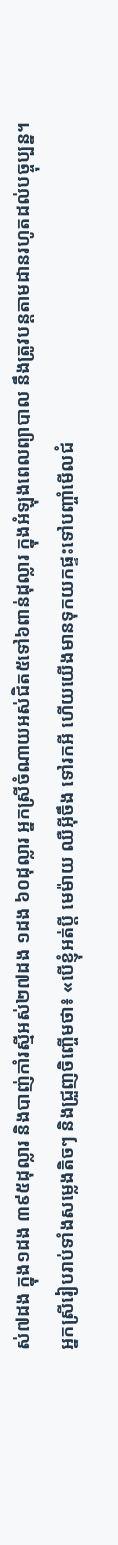ស់៧ដង ក្នុង១ដង ៣៩៥ដុល្លារ និងបាញ់កាំរស្មីអស់២៧ដង ១ដង ៦០ដុល្លារ អ្នកស្រីចំណាយអស់ជិត៥ទៅ៦ពាន់ដុល្លារ ក្នុងអំឡុងពេលព្យាបាល នឹងត្រូវបន្តតាមដានរហូតដល់បច្ចុប្បន្ន។
អ្នកស្រីរៀបរាប់ទាំងសម្លេងតិចៗ និងជ្រួញចិញ្ចើមថា៖ «បើខ្ញុំអត់ប្តី មេម៉ាយ ឈឺអ៊ីចឹង ទៅរកអី ហើយយើងមានទុកយកផ្ទះទៅបញ្ចាំមើលជំ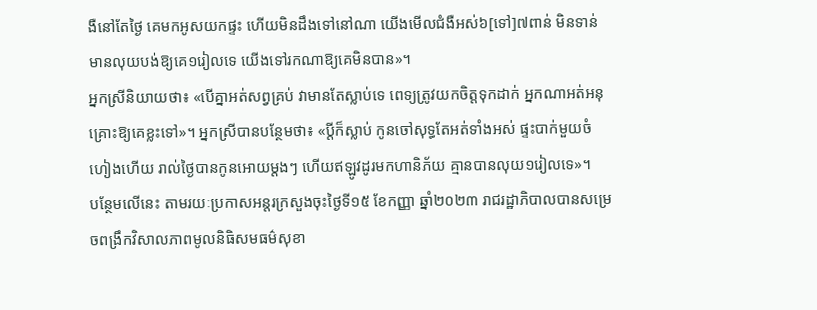ងឺនៅតែថ្ងៃ គេមកអូសយកផ្ទះ ហើយមិនដឹងទៅនៅណា យើងមើលជំងឺអស់៦[ទៅ]៧ពាន់ មិនទាន់មានលុយបង់ឱ្យគេ១រៀលទេ យើងទៅរកណាឱ្យគេមិនបាន»។
អ្នកស្រីនិយាយថា៖ «បើគ្នាអត់សព្វគ្រប់ វាមានតែស្លាប់ទេ ពេទ្យត្រូវយកចិត្តទុកដាក់ អ្នកណាអត់អនុគ្រោះឱ្យគេខ្លះទៅ»។ អ្នកស្រីបានបន្ថែមថា៖ «ប្តីក៏ស្លាប់ កូនចៅសុទ្ធតែអត់ទាំងអស់ ផ្ទះបាក់មួយចំហៀងហើយ រាល់ថ្ងៃបានកូនអោយម្ដងៗ ហើយឥឡូវដូរមកហានិភ័យ គ្មានបានលុយ១រៀលទេ»។
បន្ថែមលើនេះ តាមរយៈប្រកាសអន្តរក្រសួងចុះថ្ងៃទី១៥ ខែកញ្ញា ឆ្នាំ២០២៣ រាជរដ្ឋាភិបាលបានសម្រេចពង្រឹកវិសាលភាពមូលនិធិសមធម៌សុខា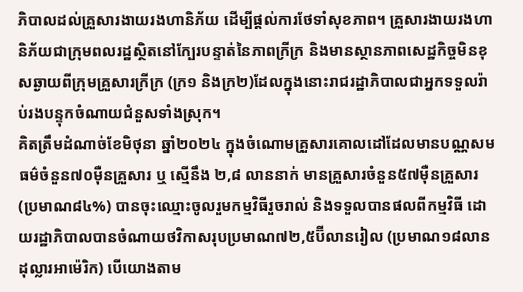ភិបាលដល់គ្រួសារងាយរងហានិភ័យ ដើម្បីផ្តល់ការថែទាំសុខភាព។ គ្រួសារងាយរងហានិភ័យជាក្រុមពលរដ្ឋស្ថិតនៅក្បែរបន្ទាត់នៃភាពក្រីក្រ និងមានស្ថានភាពសេដ្ឋកិច្ចមិនខុសឆ្ងាយពីក្រុមគ្រួសារក្រីក្រ (ក្រ១ និងក្រ២)ដែលក្នុងនោះរាជរដ្ឋាភិបាលជាអ្នកទទួលរ៉ាប់រងបន្ទុកចំណាយជំនួសទាំងស្រុក។
គិតត្រឹមដំណាច់ខែមិថុនា ឆ្នាំ២០២៤ ក្នុងចំណោមគ្រួសារគោលដៅដែលមានបណ្ណសមធម៌ចំនួន៧០ម៉ឺនគ្រួសារ ឬ ស្មើនឹង ២,៨ លាននាក់ មានគ្រួសារចំនួន៥៧ម៉ឺនគ្រួសារ (ប្រមាណ៨៤%) បានចុះឈ្មោះចូលរួមកម្មវិធីរួចរាល់ និងទទួលបានផលពីកម្មវិធី ដោយរដ្ឋាភិបាលបានចំណាយថវិកាសរុបប្រមាណ៧២,៥ប៊ីលានរៀល (ប្រមាណ១៨លានដុល្លារអាម៉េរិក) បើយោងតាម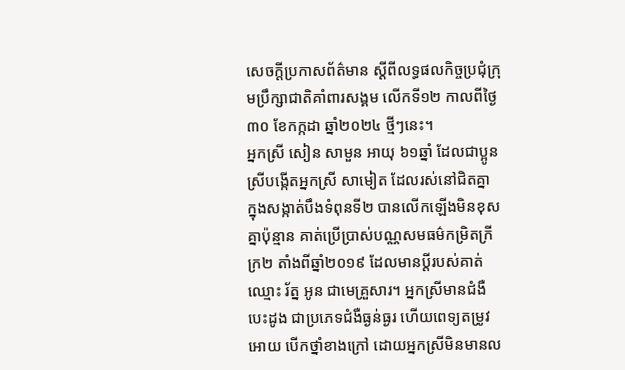សេចក្តីប្រកាសព័ត៌មាន ស្ដីពីលទ្ធផលកិច្ចប្រជុំក្រុមប្រឹក្សាជាតិគាំពារសង្គម លើកទី១២ កាលពីថ្ងៃ៣០ ខែកក្កដា ឆ្នាំ២០២៤ ថ្មីៗនេះ។
អ្នកស្រី សៀន សាមួន អាយុ ៦១ឆ្នាំ ដែលជាប្អូនស្រីបង្កើតអ្នកស្រី សាមៀត ដែលរស់នៅជិតគ្នា ក្នុងសង្កាត់បឹងទំពុនទី២ បានលើកឡើងមិនខុសគ្នាប៉ុន្មាន គាត់ប្រើប្រាស់បណ្ណសមធម៌កម្រិតក្រីក្រ២ តាំងពីឆ្នាំ២០១៩ ដែលមានប្តីរបស់គាត់ឈ្មោះ រ័ត្ន អូន ជាមេគ្រួសារ។ អ្នកស្រីមានជំងឺបេះដូង ជាប្រភេទជំងឺធ្ងន់ធ្ងរ ហើយពេទ្យតម្រូវអោយ បើកថ្នាំខាងក្រៅ ដោយអ្នកស្រីមិនមានល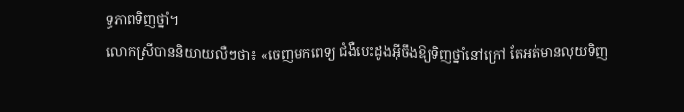ទ្ធភាពទិញថ្នាំ។
លោកស្រីបាននិយាយលឺៗថា៖ «ចេញមកពេទ្យ ជំងឺបេះដូងអ៊ីចឹងឱ្យទិញថ្នាំនៅក្រៅ តែអត់មានលុយទិញ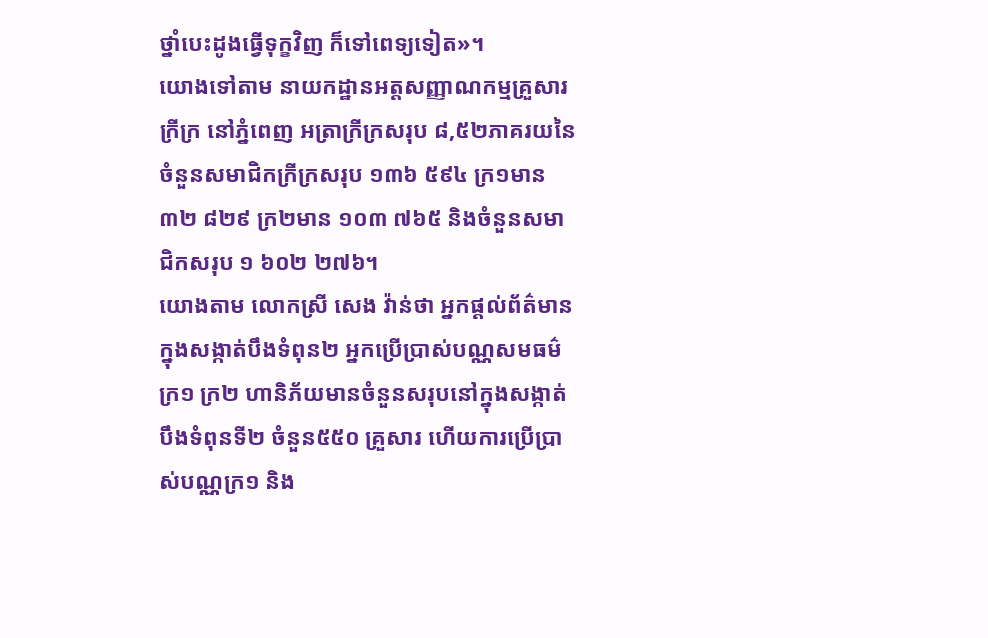ថ្នាំបេះដូងធ្វើទុក្ខវិញ ក៏ទៅពេទ្យទៀត»។
យោងទៅតាម នាយកដ្ឋានអត្តសញ្ញាណកម្មគ្រួសារក្រីក្រ នៅភ្នំពេញ អត្រាក្រីក្រសរុប ៨,៥២ភាគរយនៃចំនួនសមាជិកក្រីក្រសរុប ១៣៦ ៥៩៤ ក្រ១មាន ៣២ ៨២៩ ក្រ២មាន ១០៣ ៧៦៥ និងចំនួនសមាជិកសរុប ១ ៦០២ ២៧៦។
យោងតាម លោកស្រី សេង វ៉ាន់ថា អ្នកផ្ដល់ព័ត៌មានក្នុងសង្កាត់បឹងទំពុន២ អ្នកប្រើប្រាស់បណ្ណសមធម៌ក្រ១ ក្រ២ ហានិភ័យមានចំនួនសរុបនៅក្នុងសង្កាត់បឹងទំពុនទី២ ចំនួន៥៥០ គ្រួសារ ហើយការប្រើប្រាស់បណ្ណក្រ១ និង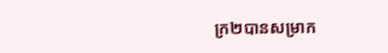ក្រ២បានសម្រាក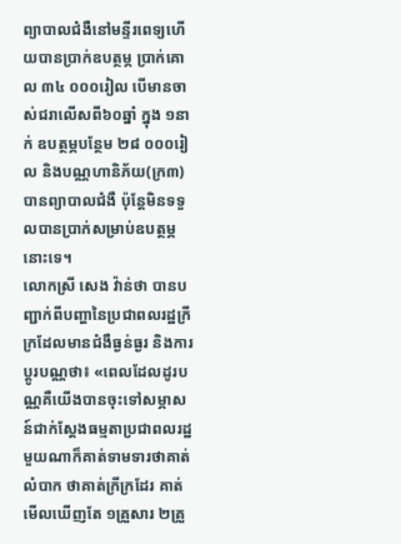ព្យាបាលជំងឺនៅមន្ទីរពេទ្យហើយបានប្រាក់ឧបត្ថម្ភ ប្រាក់គោល ៣៤ ០០០រៀល បើមានចាស់ជរាលើសពី៦០ឆ្នាំ ក្នុង ១នាក់ ឧបត្ថម្ភបន្ថែម ២៨ ០០០រៀល និងបណ្ណហានិភ័យ(ក្រ៣) បានព្យាបាលជំងឺ ប៉ុន្តែមិនទទួលបានប្រាក់សម្រាប់ឧបត្ថម្ភនោះទេ។
លោកស្រី សេង វ៉ាន់ថា បានបញ្ជាក់ពីបញ្ហានៃប្រជាពលរដ្ឋក្រីក្រដែលមានជំងឺធ្ងន់ធ្ងរ និងការប្ដូរបណ្ណថា៖ «ពេលដែលដូរបណ្ណគឺយើងបានចុះទៅសម្ភាសន៍ជាក់ស្ដែងធម្មតាប្រជាពលរដ្ឋមួយណាក៏គាត់ទាមទារថាគាត់លំបាក ថាគាត់ក្រីក្រដែរ គាត់មើលឃើញតែ ១គ្រួសារ ២គ្រួ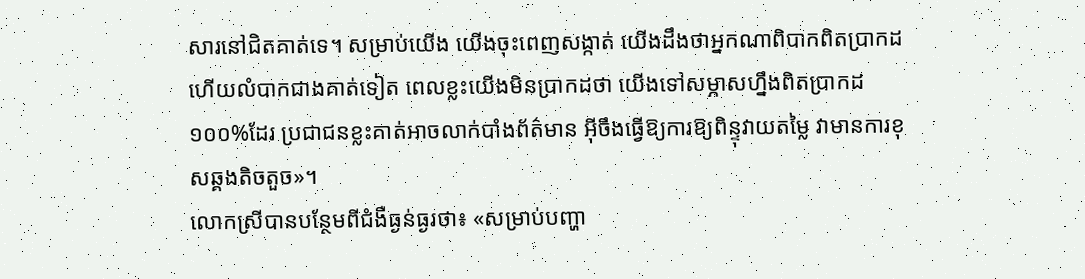សារនៅជិតគាត់ទេ។ សម្រាប់យើង យើងចុះពេញសង្កាត់ យើងដឹងថាអ្នកណាពិបាកពិតប្រាកដ ហើយលំបាកជាងគាត់ទៀត ពេលខ្លះយើងមិនប្រាកដថា យើងទៅសម្ភាសហ្នឹងពិតប្រាកដ១០០%ដែរ ប្រជាជនខ្លះគាត់អាចលាក់បាំងព័ត៌មាន អ៊ីចឹងធ្វើឱ្យការឱ្យពិន្ទុវាយតម្លៃ វាមានការខុសឆ្គងតិចតួច»។
លោកស្រីបានបន្ថែមពីជំងឺធ្ងន់ធ្ងរថា៖ «សម្រាប់បញ្ហា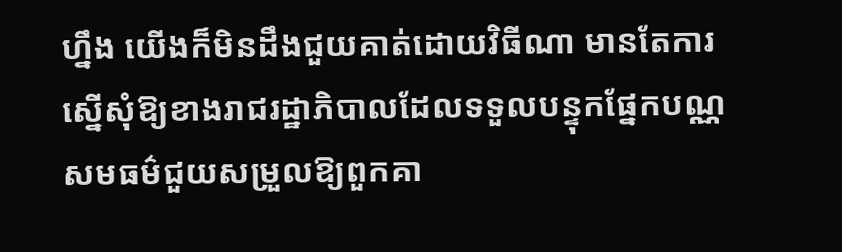ហ្នឹង យើងក៏មិនដឹងជួយគាត់ដោយវិធីណា មានតែការស្នើសុំឱ្យខាងរាជរដ្ឋាភិបាលដែលទទួលបន្ទុកផ្នែកបណ្ណសមធម៌ជួយសម្រួលឱ្យពួកគា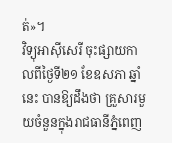ត់»។
វិទ្យុអាស៊ីសេរី ចុះផ្សាយកាលពីថ្ងៃទី២១ ខែឧសភា ឆ្នាំនេះ បានឱ្យដឹងថា គ្រួសារមួយចំនួនក្នុងរាជធានីភ្នំពេញ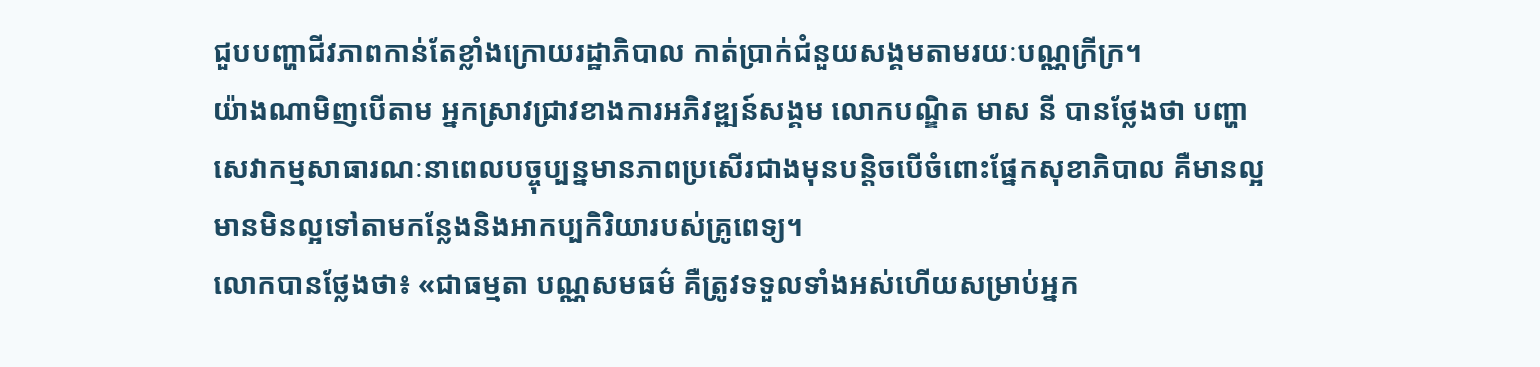ជួបបញ្ហាជីវភាពកាន់តែខ្លាំងក្រោយរដ្ឋាភិបាល កាត់ប្រាក់ជំនួយសង្គមតាមរយៈបណ្ណក្រីក្រ។
យ៉ាងណាមិញបើតាម អ្នកស្រាវជ្រាវខាងការអភិវឌ្ឍន៍សង្គម លោកបណ្ឌិត មាស នី បានថ្លែងថា បញ្ហាសេវាកម្មសាធារណៈនាពេលបច្ចុប្បន្នមានភាពប្រសើរជាងមុនបន្តិចបើចំពោះផ្នែកសុខាភិបាល គឺមានល្អ មានមិនល្អទៅតាមកន្លែងនិងអាកប្បកិរិយារបស់គ្រូពេទ្យ។
លោកបានថ្លែងថា៖ «ជាធម្មតា បណ្ណសមធម៌ គឺត្រូវទទួលទាំងអស់ហើយសម្រាប់អ្នក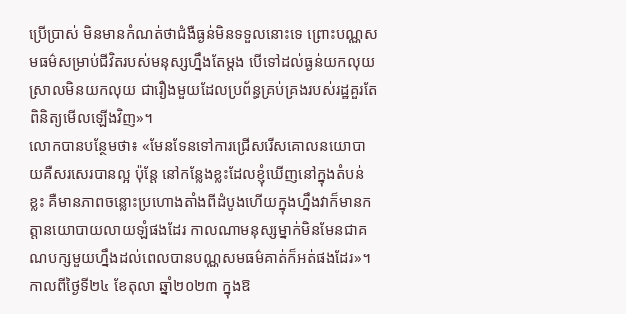ប្រើប្រាស់ មិនមានកំណត់ថាជំងឺធ្ងន់មិនទទួលនោះទេ ព្រោះបណ្ណសមធម៌សម្រាប់ជីវិតរបស់មនុស្សហ្នឹងតែម្ដង បើទៅដល់ធ្ងន់យកលុយ ស្រាលមិនយកលុយ ជារឿងមួយដែលប្រព័ន្ធគ្រប់គ្រងរបស់រដ្ឋគួរតែពិនិត្យមើលឡើងវិញ»។
លោកបានបន្ថែមថា៖ «មែនទែនទៅការជ្រើសរើសគោលនយោបាយគឺសរសេរបានល្អ ប៉ុន្តែ នៅកន្លែងខ្លះដែលខ្ញុំឃើញនៅក្នុងតំបន់ខ្លះ គឺមានភាពចន្លោះប្រហោងតាំងពីដំបូងហើយក្នុងហ្នឹងវាក៏មានកត្តានយោបាយលាយឡំផងដែរ កាលណាមនុស្សម្នាក់មិនមែនជាគណបក្សមួយហ្នឹងដល់ពេលបានបណ្ណសមធម៌គាត់ក៏អត់ផងដែរ»។
កាលពីថ្ងៃទី២៤ ខែតុលា ឆ្នាំ២០២៣ ក្នុងឱ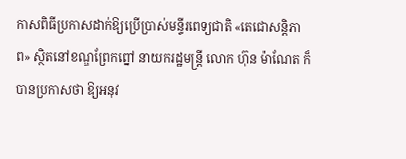កាសពិធីប្រកាសដាក់ឱ្យប្រើប្រាស់មន្ទីរពេទ្យជាតិ «តេជោសន្តិភាព» ស្ថិតនៅខណ្ឌព្រែកព្នៅ នាយករដ្ឋមន្ត្រី លោក ហ៊ុន ម៉ាណែត ក៏បានប្រកាសថា ឱ្យអនុវ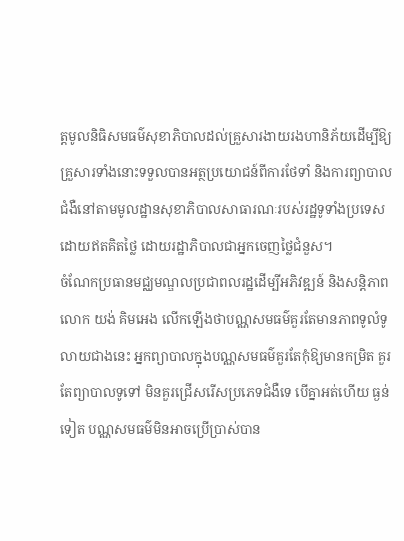ត្តមូលនិធិសមធម៌សុខាភិបាលដល់គ្រួសារងាយរងហានិភ័យដើម្បីឱ្យគ្រួសារទាំងនោះទទួលបានអត្ថប្រយោជន៍ពីការថែទាំ និងការព្យាបាលជំងឺនៅតាមមូលដ្ឋានសុខាភិបាលសាធារណៈរបស់រដ្ឋទូទាំងប្រទេស ដោយឥតគិតថ្លៃ ដោយរដ្ឋាភិបាលជាអ្នកចេញថ្លៃជំនួស។
ចំណែកប្រធានមជ្ឈមណ្ឌលប្រជាពលរដ្ឋដើម្បីអភិវឌ្ឍន៍ និងសន្តិភាពលោក យង់ គិមអេង លើកឡើងថាបណ្ណសមធម៌គួរតែមានភាពទូលំទូលាយជាងនេះ អ្នកព្យាបាលក្នុងបណ្ណសមធម៌គួរតែកុំឱ្យមានកម្រិត គួរតែព្យាបាលទូទៅ មិនគួរជ្រើសរើសប្រភេទជំងឺទេ បើគ្នាអត់ហើយ ធ្ងន់ទៀត បណ្ណសមធម៌មិនអាចប្រើប្រាស់បាន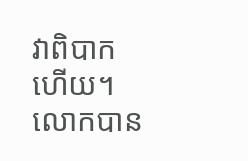វាពិបាកហើយ។
លោកបាន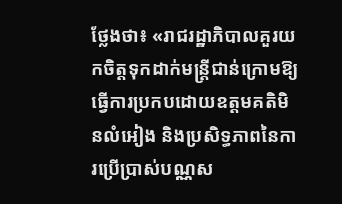ថ្លែងថា៖ «រាជរដ្ឋាភិបាលគួរយកចិត្តទុកដាក់មន្រ្តីជាន់ក្រោមឱ្យធ្វើការប្រកបដោយឧត្ដមគតិមិនលំអៀង និងប្រសិទ្ធភាពនៃការប្រើប្រាស់បណ្ណស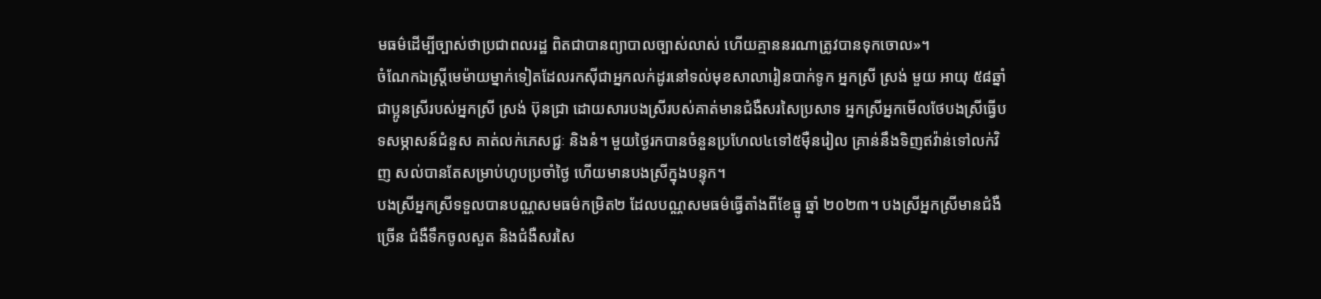មធម៌ដើម្បីច្បាស់ថាប្រជាពលរដ្ឋ ពិតជាបានព្យាបាលច្បាស់លាស់ ហើយគ្មាននរណាត្រូវបានទុកចោល»។
ចំណែកឯស្ត្រីមេម៉ាយម្នាក់ទៀតដែលរកស៊ីជាអ្នកលក់ដូរនៅទល់មុខសាលារៀនបាក់ទូក អ្នកស្រី ស្រង់ មួយ អាយុ ៥៨ឆ្នាំ ជាប្អូនស្រីរបស់អ្នកស្រី ស្រង់ ប៊ុនជ្រា ដោយសារបងស្រីរបស់គាត់មានជំងឺសរសៃប្រសាទ អ្នកស្រីអ្នកមើលថែបងស្រីធ្វើបទសម្ភាសន៍ជំនួស គាត់លក់ភេសជ្ជៈ និងនំ។ មួយថ្ងៃរកបានចំនួនប្រហែល៤ទៅ៥ម៉ឺនរៀល គ្រាន់នឹងទិញឥវ៉ាន់ទៅលក់វិញ សល់បានតែសម្រាប់ហូបប្រចាំថ្ងៃ ហើយមានបងស្រីក្នុងបន្ទុក។
បងស្រីអ្នកស្រីទទួលបានបណ្ណសមធម៌កម្រិត២ ដែលបណ្ណសមធម៌ធ្វើតាំងពីខែធ្នូ ឆ្នាំ ២០២៣។ បងស្រីអ្នកស្រីមានជំងឺច្រើន ជំងឺទឹកចូលសួត និងជំងឺសរសៃ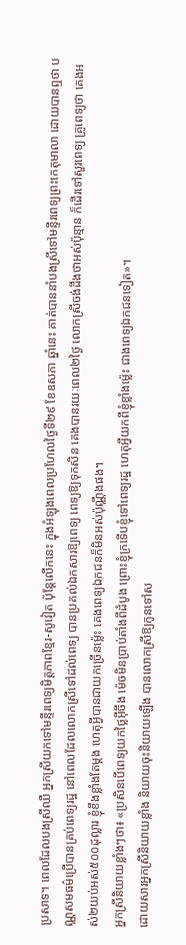ប្រសាទ។ ពេលដែលបងស្រីឈឺ អ្នកស្រីយកទៅមន្ទីរពេទ្យមិត្តភាពខ្មែរ-សូវៀត ប៉ុន្តែលើកនេះ ក្នុងអំឡុងពេលប្រហែលថ្ងៃទី២៩ ខែឧសភា ឆ្នាំនេះ គាត់បាននាំបងស្រីទៅមន្ទីរពេទ្យព្រះកេតុមាលា ដោយបានឮថា បណ្ណសមធម៌ប្រើបានគ្រប់ពេទ្យរដ្ឋ នៅពេលដែលលោកស្រីទៅដល់ពេទ្យ បានប្រគល់ឯកសារឱ្យពេទ្យ ពេទ្យឱ្យទុកសិន គេងបានរយៈពេល២ថ្ងៃ លោកស្រីចង់ដឹងថាអស់ប៉ុន្មាន ក៏ដើរទៅសួរពេទ្យ គ្រូពេទ្យថា គេងអស់២យប់អស់៥០០ដុល្លារ ខ្ញុំខឹងខ្លាំងតែម្តង ហេតុអ្វីបានជាយកច្រើនម៉្លេះ គេងពេទ្យឯកជនក៏មិនអស់ប៉ុណ្ណឹងផង។
អ្នកស្រីនិយាយខ្លាំងៗថា៖ «ប្រសិនបើពេទ្យយកថ្លៃអ៊ីចឹង ម៉េចមិនប្រាប់តាំងពីដំបូង ព្រោះខ្ញុំក្រទើបខ្ញុំទៅពេទ្យរដ្ឋ ហេតុអ្វីយកពីខ្ញុំខ្លាំងម៉្លេះ ជាងពេទ្យឯកជនទៀត»។
ដោយសារអ្នកស្រីនិយាយខ្លាំង និយាយចុះនិយាយឡើង បានលោកស្រីឱ្យកូនទៅស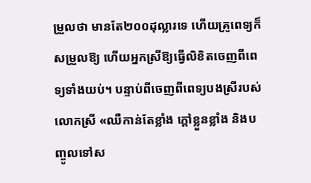ម្រួលថា មានតែ២០០ដុល្លារទេ ហើយគ្រូពេទ្យក៏សម្រួលឱ្យ ហើយអ្នកស្រីឱ្យធ្វើលិខិតចេញពីពេទ្យទាំងយប់។ បន្ទាប់ពីចេញពីពេទ្យបងស្រីរបស់លោកស្រី «ឈឺកាន់តែខ្លាំង ក្តៅខ្លួនខ្លាំង និងបញ្ចូលទៅស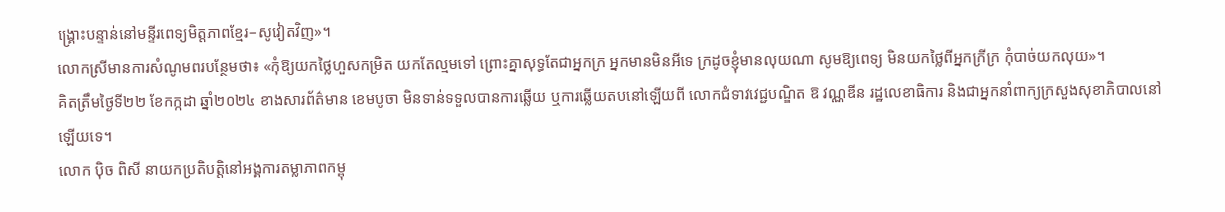ង្គ្រោះបន្ទាន់នៅមន្ទីរពេទ្យមិត្តភាពខ្មែរ–សូវៀតវិញ»។
លោកស្រីមានការសំណូមពរបន្ថែមថា៖ «កុំឱ្យយកថ្លៃហួសកម្រិត យកតែល្មមទៅ ព្រោះគ្នាសុទ្ធតែជាអ្នកក្រ អ្នកមានមិនអីទេ ក្រដូចខ្ញុំមានលុយណា សូមឱ្យពេទ្យ មិនយកថ្លៃពីអ្នកក្រីក្រ កុំបាច់យកលុយ»។
គិតត្រឹមថ្ងៃទី២២ ខែកក្កដា ឆ្នាំ២០២៤ ខាងសារព័ត៌មាន ខេមបូចា មិនទាន់ទទួលបានការឆ្លើយ ឬការឆ្លើយតបនៅឡើយពី លោកជំទាវវេជ្ជបណ្ឌិត ឱ វណ្ណឌីន រដ្ឋលេខាធិការ និងជាអ្នកនាំពាក្យក្រសួងសុខាភិបាលនៅឡើយទេ។
លោក ប៉ិច ពិសី នាយកប្រតិបត្តិនៅអង្គការតម្លាភាពកម្ពុ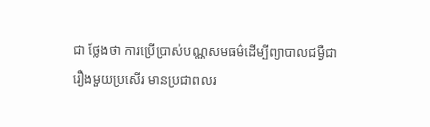ជា ថ្លែងថា ការប្រើប្រាស់បណ្ណសមធម៌ដើម្បីព្យាបាលជម្ងឺជារឿងមួយប្រសើរ មានប្រជាពលរ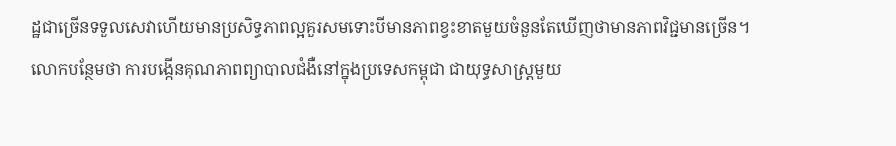ដ្ឋជាច្រើនទទួលសេវាហើយមានប្រសិទ្ធភាពល្អគួរសមទោះបីមានភាពខ្វះខាតមួយចំនួនតែឃើញថាមានភាពវិជ្ជមានច្រើន។
លោកបន្ថែមថា ការបង្កើនគុណភាពព្យាបាលជំងឺនៅក្នុងប្រទេសកម្ពុជា ជាយុទ្ធសាស្ត្រមួយ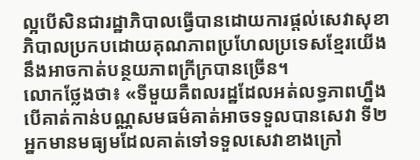ល្អបើសិនជារដ្ឋាភិបាលធ្វើបានដោយការផ្តល់សេវាសុខាភិបាលប្រកបដោយគុណភាពប្រហែលប្រទេសខ្មែរយើងនឹងអាចកាត់បន្ថយភាពក្រីក្របានច្រើន។
លោកថ្លែងថា៖ «ទីមួយគឺពលរដ្ឋដែលអត់លទ្ធភាពហ្នឹង បើគាត់កាន់បណ្ណសមធម៌គាត់អាចទទួលបានសេវា ទី២អ្នកមានមធ្យមដែលគាត់ទៅទទួលសេវាខាងក្រៅ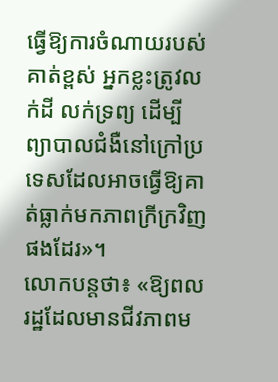ធ្វើឱ្យការចំណាយរបស់គាត់ខ្ពស់ អ្នកខ្លះត្រូវលក់ដី លក់ទ្រព្យ ដើម្បីព្យាបាលជំងឺនៅក្រៅប្រទេសដែលអាចធ្វើឱ្យគាត់ធ្លាក់មកភាពក្រីក្រវិញផងដែរ»។
លោកបន្តថា៖ «ឱ្យពលរដ្ឋដែលមានជីវភាពម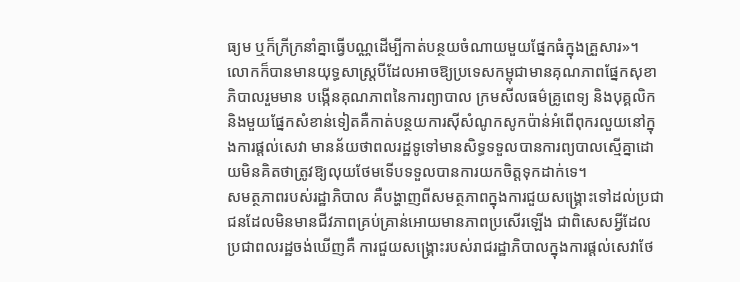ធ្យម ឬក៏ក្រីក្រនាំគ្នាធ្វើបណ្ណដើម្បីកាត់បន្ថយចំណាយមួយផ្នែកធំក្នុងគ្រួសារ»។
លោកក៏បានមានយុទ្ធសាស្រ្តបីដែលអាចឱ្យប្រទេសកម្ពុជាមានគុណភាពផ្នែកសុខាភិបាលរួមមាន បង្កើនគុណភាពនៃការព្យាបាល ក្រមសីលធម៌គ្រូពេទ្យ និងបុគ្គលិក និងមួយផ្នែកសំខាន់ទៀតគឺកាត់បន្ថយការស៊ីសំណូកសូកប៉ាន់អំពើពុករលួយនៅក្នុងការផ្តល់សេវា មានន័យថាពលរដ្ឋទូទៅមានសិទ្ធទទួលបានការព្យបាលស្មើគ្នាដោយមិនគិតថាត្រូវឱ្យលុយថែមទើបទទួលបានការយកចិត្តទុកដាក់ទេ។
សមត្ថភាពរបស់រដ្ឋាភិបាល គឺបង្ហាញពីសមត្ថភាពក្នុងការជួយសង្គ្រោះទៅដល់ប្រជាជនដែលមិនមានជីវភាពគ្រប់គ្រាន់អោយមានភាពប្រសើរឡើង ជាពិសេសអ្វីដែលប្រជាពលរដ្ឋចង់ឃើញគឺ ការជួយសង្គ្រោះរបស់រាជរដ្ឋាភិបាលក្នុងការផ្តល់សេវាថែ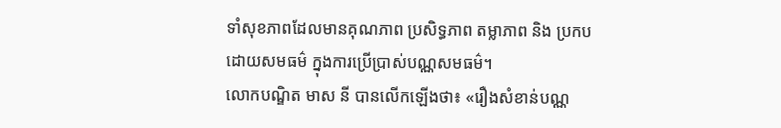ទាំសុខភាពដែលមានគុណភាព ប្រសិទ្ធភាព តម្លាភាព និង ប្រកបដោយសមធម៌ ក្នុងការប្រើប្រាស់បណ្ណសមធម៌។
លោកបណ្ឌិត មាស នី បានលើកឡើងថា៖ «រឿងសំខាន់បណ្ណ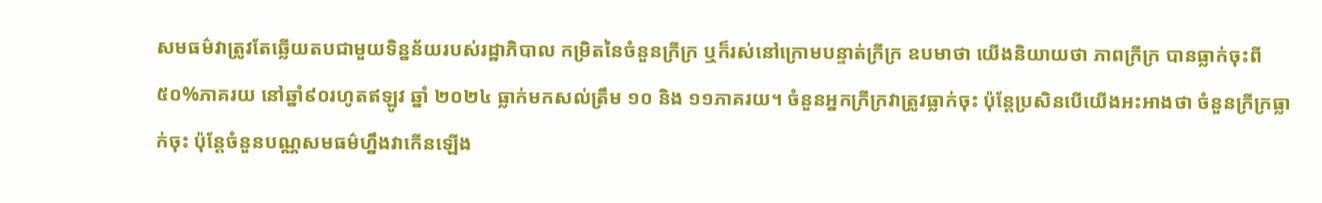សមធម៌វាត្រូវតែឆ្លើយតបជាមួយទិន្នន័យរបស់រដ្ឋាភិបាល កម្រិតនៃចំនួនក្រីក្រ ឬក៏រស់នៅក្រោមបន្ទាត់ក្រីក្រ ឧបមាថា យើងនិយាយថា ភាពក្រីក្រ បានធ្លាក់ចុះពី៥០%ភាគរយ នៅឆ្នាំ៩០រហូតឥឡូវ ឆ្នាំ ២០២៤ ធ្លាក់មកសល់ត្រឹម ១០ និង ១១ភាគរយ។ ចំនួនអ្នកក្រីក្រវាត្រូវធ្លាក់ចុះ ប៉ុន្តែប្រសិនបើយើងអះអាងថា ចំនួនក្រីក្រធ្លាក់ចុះ ប៉ុន្តែចំនួនបណ្ណសមធម៌ហ្នឹងវាកើនឡើង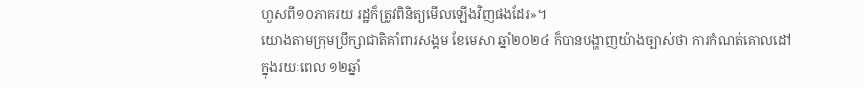ហួសពី១០ភាគរយ រដ្ឋក៏ត្រូវពិនិត្យមើលឡើងវិញផងដែរ»។
យោងតាមក្រុមប្រឹក្សាជាតិគាំពារសង្គម ខែមេសា ឆ្នាំ២០២៤ ក៏បានបង្ហាញយ៉ាងច្បាស់ថា ការកំណត់គោលដៅក្នុងរយៈពេល ១២ឆ្នាំ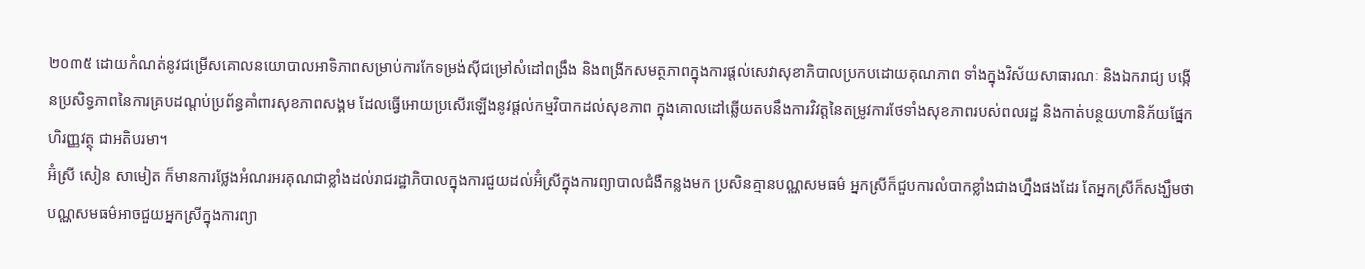២០៣៥ ដោយកំណត់នូវជម្រើសគោលនយោបាលអាទិភាពសម្រាប់ការកែទម្រង់ស៊ីជម្រៅសំដៅពង្រឹង និងពង្រីកសមត្ថភាពក្នុងការផ្តល់សេវាសុខាភិបាលប្រកបដោយគុណភាព ទាំងក្នុងវិស័យសាធារណៈ និងឯករាជ្យ បង្កើនប្រសិទ្ធភាពនៃការគ្របដណ្តប់ប្រព័ន្ធគាំពារសុខភាពសង្គម ដែលធ្វើអោយប្រសើរឡើងនូវផ្តល់កម្មវិបាកដល់សុខភាព ក្នុងគោលដៅឆ្លើយតបនឹងការវិវត្តនៃតម្រូវការថែទាំងសុខភាពរបស់ពលរដ្ឋ និងកាត់បន្ថយហានិភ័យផ្នែកហិរញ្ញវត្ថុ ជាអតិបរមា។
អ៊ំស្រី សៀន សាមៀត ក៏មានការថ្លែងអំណរអរគុណជាខ្លាំងដល់រាជរដ្ឋាភិបាលក្នុងការជួយដល់អ៊ំស្រីក្នុងការព្យាបាលជំងឺកន្លងមក ប្រសិនគ្មានបណ្ណសមធម៌ អ្នកស្រីក៏ជួបការលំបាកខ្លាំងជាងហ្នឹងផងដែរ តែអ្នកស្រីក៏សង្ឃឹមថា បណ្ណសមធម៌អាចជួយអ្នកស្រីក្នុងការព្យា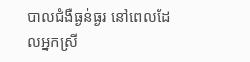បាលជំងឺធ្ងន់ធ្ងរ នៅពេលដែលអ្នកស្រី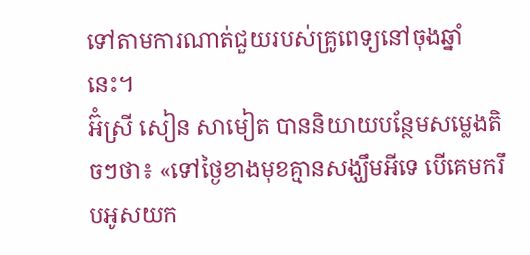ទៅតាមការណាត់ជួយរបស់គ្រូពេទ្យនៅចុងឆ្នាំនេះ។
អ៊ំស្រី សៀន សាមៀត បាននិយាយបន្ថែមសម្លេងតិចៗថា៖ «ទៅថ្ងៃខាងមុខគ្មានសង្ឃឹមអីទេ បើគេមករឹបអូសយក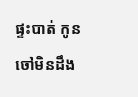ផ្ទះបាត់ កូនចៅមិនដឹង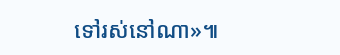ទៅរស់នៅណា»៕